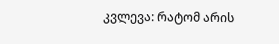კვლევა: რატომ არის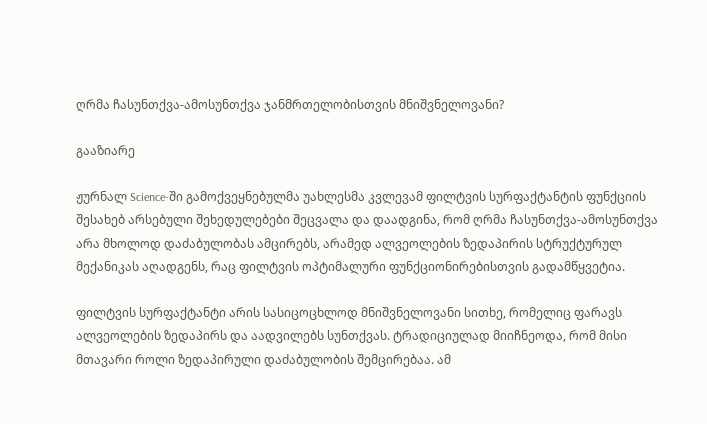ღრმა ჩასუნთქვა-ამოსუნთქვა ჯანმრთელობისთვის მნიშვნელოვანი?

გააზიარე

ჟურნალ Science-ში გამოქვეყნებულმა უახლესმა კვლევამ ფილტვის სურფაქტანტის ფუნქციის შესახებ არსებული შეხედულებები შეცვალა და დაადგინა, რომ ღრმა ჩასუნთქვა-ამოსუნთქვა არა მხოლოდ დაძაბულობას ამცირებს, არამედ ალვეოლების ზედაპირის სტრუქტურულ მექანიკას აღადგენს, რაც ფილტვის ოპტიმალური ფუნქციონირებისთვის გადამწყვეტია.

ფილტვის სურფაქტანტი არის სასიცოცხლოდ მნიშვნელოვანი სითხე, რომელიც ფარავს ალვეოლების ზედაპირს და აადვილებს სუნთქვას. ტრადიციულად მიიჩნეოდა, რომ მისი მთავარი როლი ზედაპირული დაძაბულობის შემცირებაა. ამ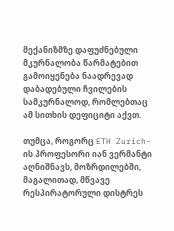მექანიზმზე დაფუძნებული მკურნალობა წარმატებით გამოიყენება ნაადრევად დაბადებული ჩვილების სამკურნალოდ, რომლებთაც ამ სითხის დეფიციტი აქვთ.

თუმცა, როგორც ETH Zurich-ის პროფესორი იან ვერმანტი აღნიშნავს, მოზრდილებში, მაგალითად, მწვავე რესპირატორული დისტრეს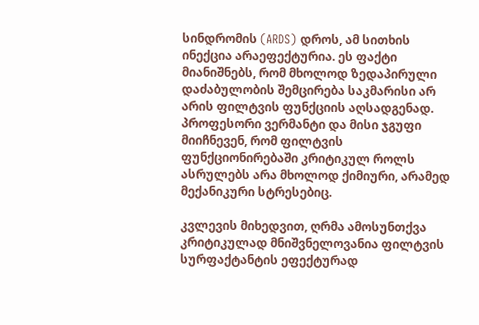სინდრომის (ARDS) დროს, ამ სითხის ინექცია არაეფექტურია. ეს ფაქტი მიანიშნებს, რომ მხოლოდ ზედაპირული დაძაბულობის შემცირება საკმარისი არ არის ფილტვის ფუნქციის აღსადგენად. პროფესორი ვერმანტი და მისი ჯგუფი მიიჩნევენ, რომ ფილტვის ფუნქციონირებაში კრიტიკულ როლს ასრულებს არა მხოლოდ ქიმიური, არამედ მექანიკური სტრესებიც.

კვლევის მიხედვით, ღრმა ამოსუნთქვა კრიტიკულად მნიშვნელოვანია ფილტვის სურფაქტანტის ეფექტურად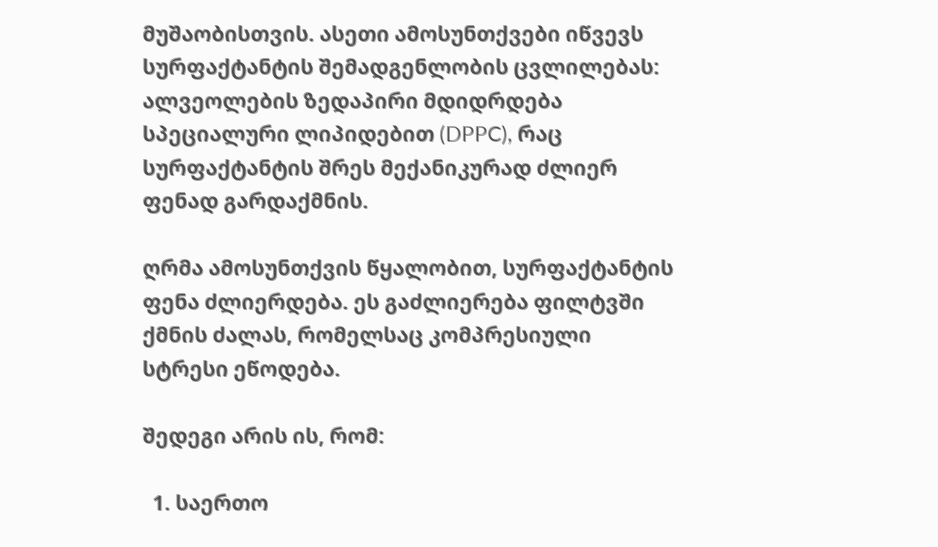მუშაობისთვის. ასეთი ამოსუნთქვები იწვევს სურფაქტანტის შემადგენლობის ცვლილებას: ალვეოლების ზედაპირი მდიდრდება სპეციალური ლიპიდებით (DPPC), რაც სურფაქტანტის შრეს მექანიკურად ძლიერ ფენად გარდაქმნის.

ღრმა ამოსუნთქვის წყალობით, სურფაქტანტის ფენა ძლიერდება. ეს გაძლიერება ფილტვში ქმნის ძალას, რომელსაც კომპრესიული სტრესი ეწოდება.

შედეგი არის ის, რომ:

  1. საერთო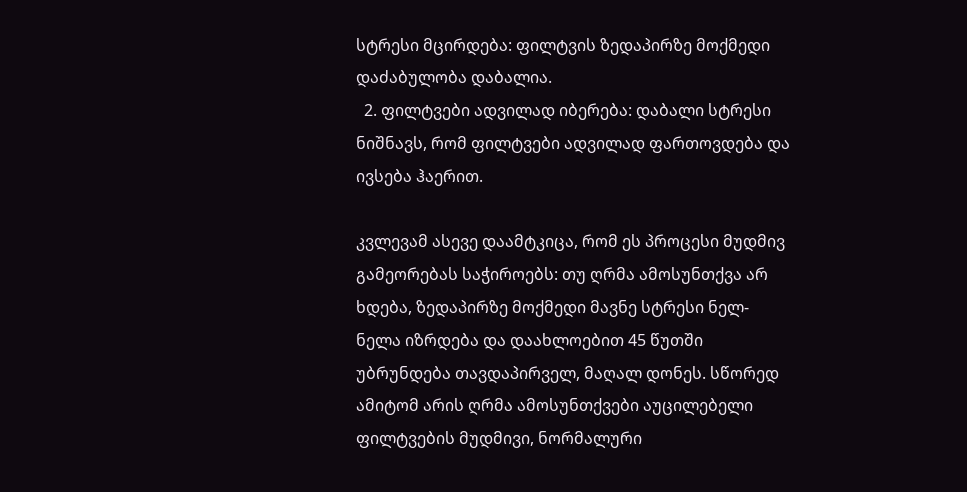სტრესი მცირდება: ფილტვის ზედაპირზე მოქმედი დაძაბულობა დაბალია.
  2. ფილტვები ადვილად იბერება: დაბალი სტრესი ნიშნავს, რომ ფილტვები ადვილად ფართოვდება და ივსება ჰაერით.

კვლევამ ასევე დაამტკიცა, რომ ეს პროცესი მუდმივ გამეორებას საჭიროებს: თუ ღრმა ამოსუნთქვა არ ხდება, ზედაპირზე მოქმედი მავნე სტრესი ნელ-ნელა იზრდება და დაახლოებით 45 წუთში უბრუნდება თავდაპირველ, მაღალ დონეს. სწორედ ამიტომ არის ღრმა ამოსუნთქვები აუცილებელი ფილტვების მუდმივი, ნორმალური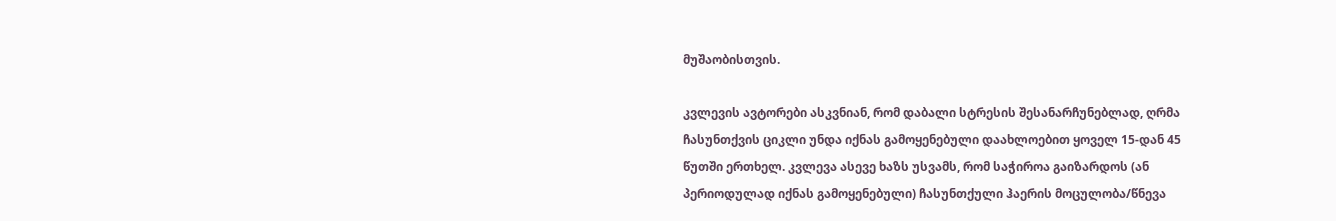მუშაობისთვის.

კვლევის ავტორები ასკვნიან, რომ დაბალი სტრესის შესანარჩუნებლად, ღრმა ჩასუნთქვის ციკლი უნდა იქნას გამოყენებული დაახლოებით ყოველ 15-დან 45 წუთში ერთხელ. კვლევა ასევე ხაზს უსვამს, რომ საჭიროა გაიზარდოს (ან პერიოდულად იქნას გამოყენებული) ჩასუნთქული ჰაერის მოცულობა/წნევა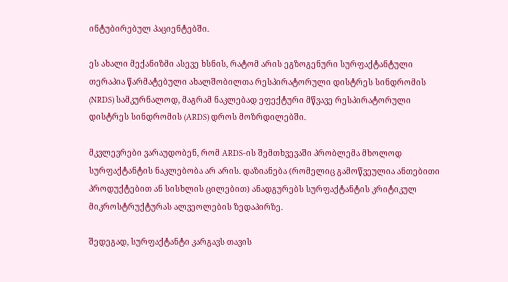ინტუბირებულ პაციენტებში.

ეს ახალი მექანიზმი ასევე ხსნის, რატომ არის ეგზოგენური სურფაქტანტული თერაპია წარმატებული ახალშობილთა რესპირატორული დისტრეს სინდრომის (NRDS) სამკურნალოდ, მაგრამ ნაკლებად ეფექტური მწვავე რესპირატორული დისტრეს სინდრომის (ARDS) დროს მოზრდილებში.

მკვლევრები ვარაუდობენ, რომ ARDS-ის შემთხვევაში პრობლემა მხოლოდ სურფაქტანტის ნაკლებობა არ არის. დაზიანება (რომელიც გამოწვეულია ანთებითი პროდუქტებით ან სისხლის ცილებით) ანადგურებს სურფაქტანტის კრიტიკულ მიკროსტრუქტურას ალვეოლების ზედაპირზე.

შედეგად, სურფაქტანტი კარგავს თავის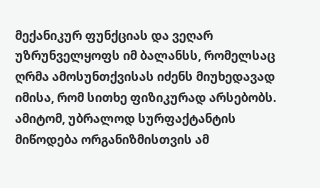მექანიკურ ფუნქციას და ვეღარ უზრუნველყოფს იმ ბალანსს, რომელსაც ღრმა ამოსუნთქვისას იძენს მიუხედავად იმისა, რომ სითხე ფიზიკურად არსებობს. ამიტომ, უბრალოდ სურფაქტანტის მიწოდება ორგანიზმისთვის ამ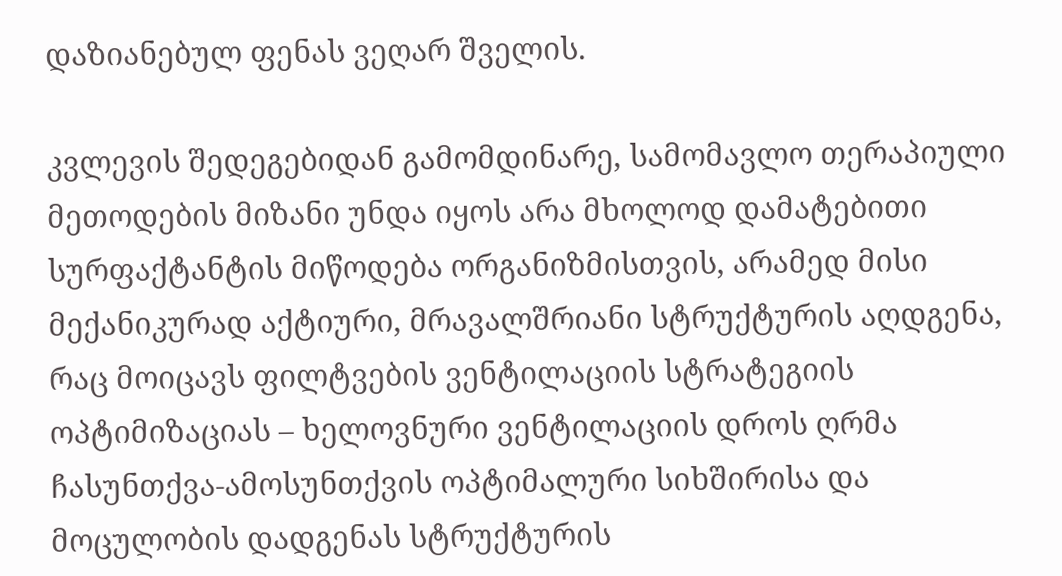დაზიანებულ ფენას ვეღარ შველის.

კვლევის შედეგებიდან გამომდინარე, სამომავლო თერაპიული მეთოდების მიზანი უნდა იყოს არა მხოლოდ დამატებითი სურფაქტანტის მიწოდება ორგანიზმისთვის, არამედ მისი მექანიკურად აქტიური, მრავალშრიანი სტრუქტურის აღდგენა, რაც მოიცავს ფილტვების ვენტილაციის სტრატეგიის ოპტიმიზაციას – ხელოვნური ვენტილაციის დროს ღრმა ჩასუნთქვა-ამოსუნთქვის ოპტიმალური სიხშირისა და მოცულობის დადგენას სტრუქტურის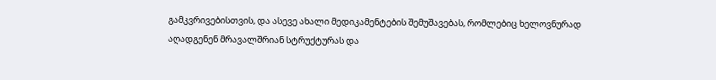გამკვრივებისთვის, და ასევე ახალი მედიკამენტების შემუშავებას, რომლებიც ხელოვნურად აღადგენენ მრავალშრიან სტრუქტურას და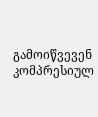გამოიწვევენ კომპრესიულ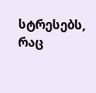სტრესებს, რაც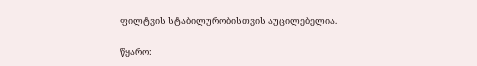ფილტვის სტაბილურობისთვის აუცილებელია.

წყარო: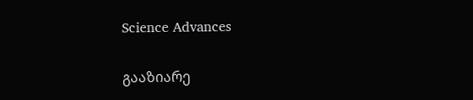Science Advances

გააზიარე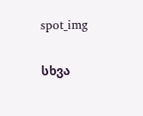spot_img

სხვა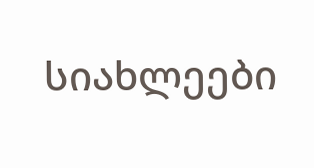სიახლეები